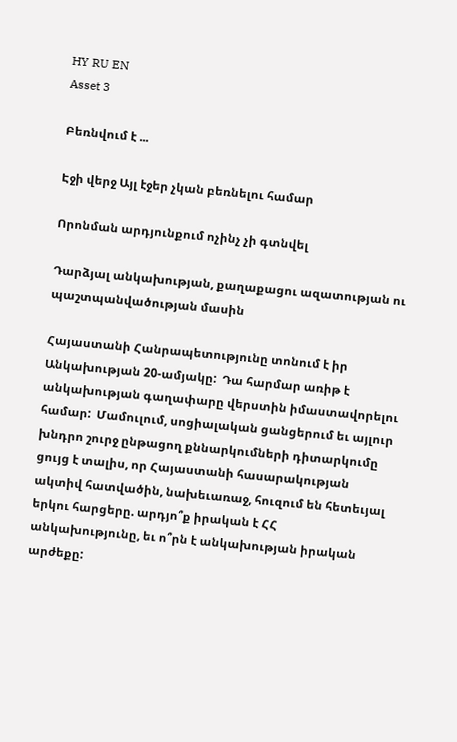HY RU EN
Asset 3

Բեռնվում է ...

Էջի վերջ Այլ էջեր չկան բեռնելու համար

Որոնման արդյունքում ոչինչ չի գտնվել

Դարձյալ անկախության, քաղաքացու ազատության ու պաշտպանվածության մասին

Հայաստանի Հանրապետությունը տոնում է իր Անկախության 20-ամյակը:  Դա հարմար առիթ է անկախության գաղափարը վերստին իմաստավորելու համար:  Մամուլում, սոցիալական ցանցերում եւ այլուր խնդրո շուրջ ընթացող քննարկումների դիտարկումը ցույց է տալիս, որ Հայաստանի հասարակության ակտիվ հատվածին, նախեւառաջ, հուզում են հետեւյալ երկու հարցերը. արդյո՞ք իրական է ՀՀ անկախությունը, եւ ո՞րն է անկախության իրական արժեքը: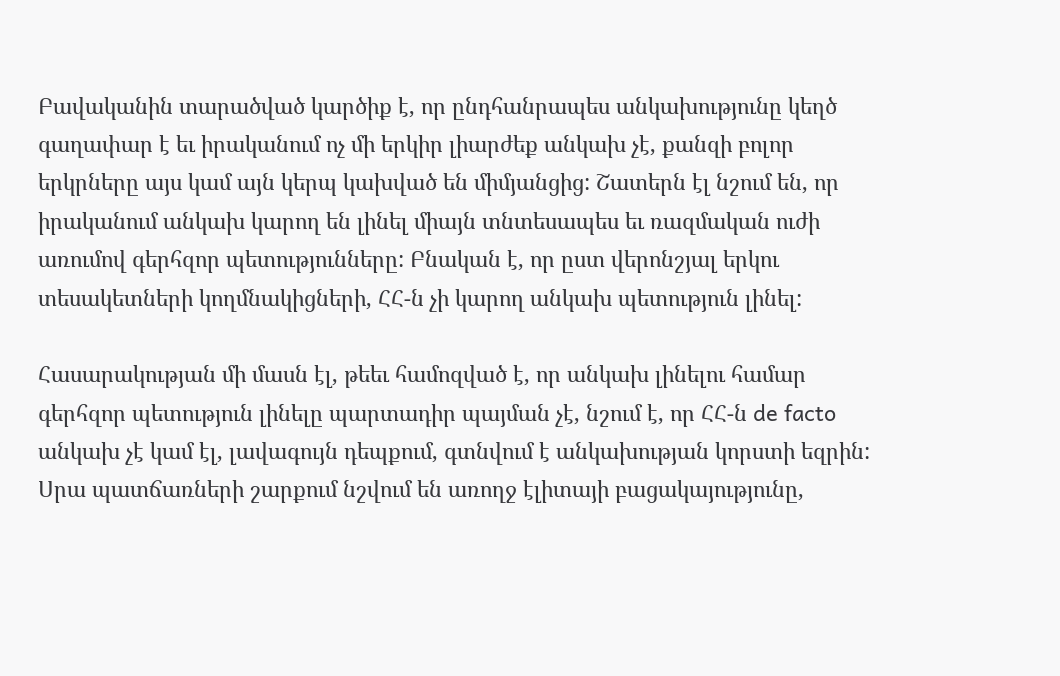Բավականին տարածված կարծիք է, որ ընդհանրապես անկախությունը կեղծ գաղափար է եւ իրականում ոչ մի երկիր լիարժեք անկախ չէ, քանզի բոլոր երկրները այս կամ այն կերպ կախված են միմյանցից: Շատերն էլ նշում են, որ իրականում անկախ կարող են լինել միայն տնտեսապես եւ ռազմական ուժի առումով գերհզոր պետությունները: Բնական է, որ ըստ վերոնշյալ երկու տեսակետների կողմնակիցների, ՀՀ-ն չի կարող անկախ պետություն լինել:

Հասարակության մի մասն էլ, թեեւ համոզված է, որ անկախ լինելու համար գերհզոր պետություն լինելը պարտադիր պայման չէ, նշում է, որ ՀՀ-ն de facto անկախ չէ կամ էլ, լավագույն դեպքում, գտնվում է անկախության կորստի եզրին: Սրա պատճառների շարքում նշվում են առողջ էլիտայի բացակայությունը,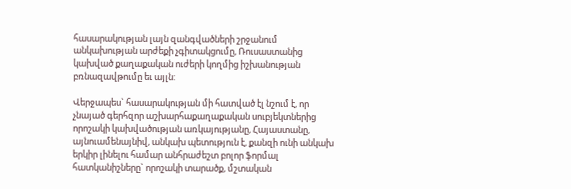հասարակության լայն զանգվածների շրջանում անկախության արժեքի չգիտակցումը, Ռուսաստանից կախված քաղաքական ուժերի կողմից իշխանության բռնազավթումը եւ այլն:

Վերջապես` հասարակության մի հատված էլ նշում է, որ չնայած գերհզոր աշխարհաքաղաքական սուբյեկտներից որոշակի կախվածության առկայությանը, Հայաստանը, այնուամենայնիվ, անկախ պետություն է, քանզի ունի անկախ երկիր լինելու համար անհրաժեշտ բոլոր ֆորմալ հատկանիշները` որոշակի տարածք, մշտական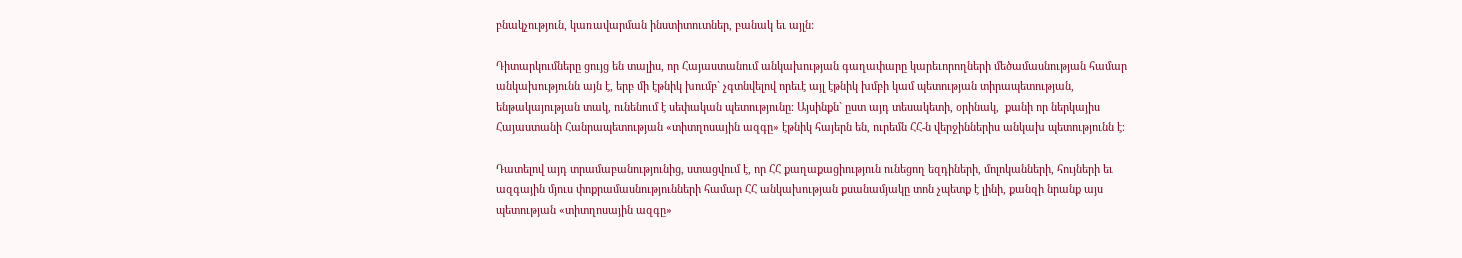բնակչություն, կառավարման ինստիտուտներ, բանակ եւ այլն:

Դիտարկումները ցույց են տալիս, որ Հայաստանում անկախության գաղափարը կարեւորողների մեծամասնության համար անկախությունն այն է, երբ մի էթնիկ խումբ` չգտնվելով որեւէ այլ էթնիկ խմբի կամ պետության տիրապետության, ենթակայության տակ, ունենում է սեփական պետությունը։ Այսինքն` ըստ այդ տեսակետի, օրինակ,  քանի որ ներկայիս Հայաստանի Հանրապետության «տիտղոսային ազգը» էթնիկ հայերն են, ուրեմն ՀՀ-ն վերջիններիս անկախ պետությունն է։

Դատելով այդ տրամաբանությունից, ստացվում է, որ ՀՀ քաղաքացիություն ունեցող եզդիների, մոլոկանների, հույների եւ ազգային մյուս փոքրամասնությունների համար ՀՀ անկախության քսանամյակը տոն չպետք է լինի, քանզի նրանք այս պետության «տիտղոսային ազգը»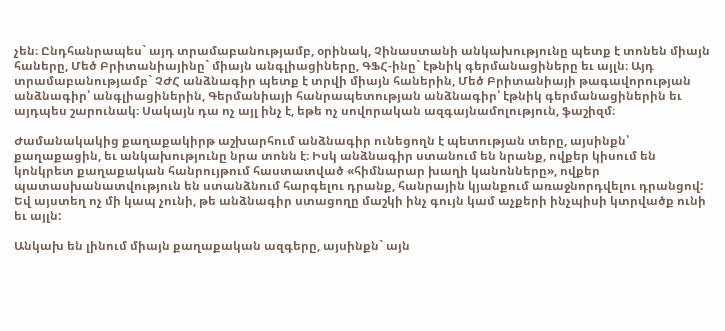չեն։ Ընդհանրապես` այդ տրամաբանությամբ, օրինակ, Չինաստանի անկախությունը պետք է տոնեն միայն հաները, Մեծ Բրիտանիայինը` միայն անգլիացիները, ԳՖՀ-ինը` էթնիկ գերմանացիները եւ այլն։ Այդ տրամաբանությամբ` ՉԺՀ անձնագիր պետք է տրվի միայն հաներին, Մեծ Բրիտանիայի թագավորության անձնագիր՝ անգլիացիներին, Գերմանիայի հանրապետության անձնագիր՝ էթնիկ գերմանացիներին եւ այդպես շարունակ։ Սակայն դա ոչ այլ ինչ է, եթե ոչ սովորական ազգայնամոլություն, ֆաշիզմ։

Ժամանակակից քաղաքակիրթ աշխարհում անձնագիր ունեցողն է պետության տերը, այսինքն՝ քաղաքացին, եւ անկախությունը նրա տոնն է։ Իսկ անձնագիր ստանում են նրանք, ովքեր կիսում են կոնկրետ քաղաքական հանրույթում հաստատված «հիմնարար խաղի կանոնները», ովքեր պատասխանատվություն են ստանձնում հարգելու դրանք, հանրային կյանքում առաջնորդվելու դրանցով: Եվ այստեղ ոչ մի կապ չունի, թե անձնագիր ստացողը մաշկի ինչ գույն կամ աչքերի ինչպիսի կտրվածք ունի եւ այլն:

Անկախ են լինում միայն քաղաքական ազգերը, այսինքն` այն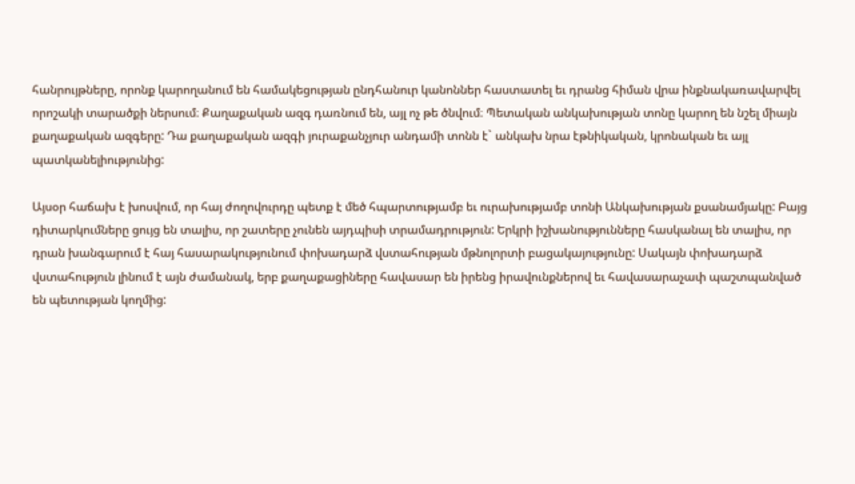հանրույթները, որոնք կարողանում են համակեցության ընդհանուր կանոններ հաստատել եւ դրանց հիման վրա ինքնակառավարվել որոշակի տարածքի ներսում։ Քաղաքական ազգ դառնում են, այլ ոչ թե ծնվում։ Պետական անկախության տոնը կարող են նշել միայն քաղաքական ազգերը: Դա քաղաքական ազգի յուրաքանչյուր անդամի տոնն է` անկախ նրա էթնիկական, կրոնական եւ այլ պատկանելիությունից:

Այսօր հաճախ է խոսվում, որ հայ ժողովուրդը պետք է մեծ հպարտությամբ եւ ուրախությամբ տոնի Անկախության քսանամյակը: Բայց դիտարկումները ցույց են տալիս, որ շատերը չունեն այդպիսի տրամադրություն: Երկրի իշխանությունները հասկանալ են տալիս, որ դրան խանգարում է հայ հասարակությունում փոխադարձ վստահության մթնոլորտի բացակայությունը: Սակայն փոխադարձ վստահություն լինում է այն ժամանակ, երբ քաղաքացիները հավասար են իրենց իրավունքներով եւ հավասարաչափ պաշտպանված են պետության կողմից: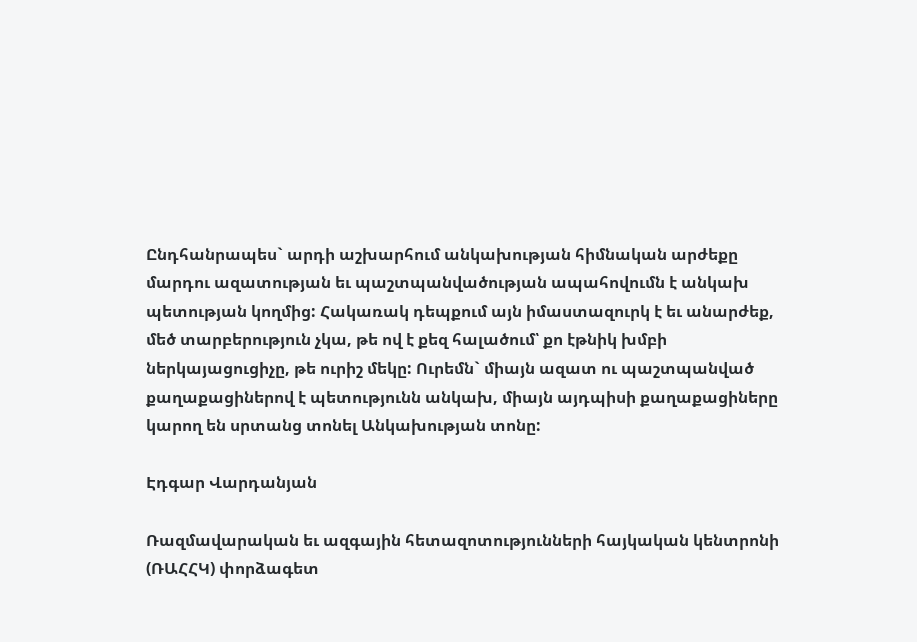Ընդհանրապես` արդի աշխարհում անկախության հիմնական արժեքը մարդու ազատության եւ պաշտպանվածության ապահովումն է անկախ պետության կողմից: Հակառակ դեպքում այն իմաստազուրկ է եւ անարժեք, մեծ տարբերություն չկա, թե ով է քեզ հալածում՝ քո էթնիկ խմբի ներկայացուցիչը, թե ուրիշ մեկը: Ուրեմն` միայն ազատ ու պաշտպանված քաղաքացիներով է պետությունն անկախ, միայն այդպիսի քաղաքացիները կարող են սրտանց տոնել Անկախության տոնը:

Էդգար Վարդանյան

Ռազմավարական եւ ազգային հետազոտությունների հայկական կենտրոնի (ՌԱՀՀԿ) փորձագետ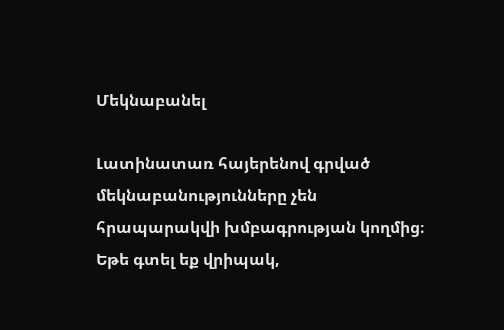Մեկնաբանել

Լատինատառ հայերենով գրված մեկնաբանությունները չեն հրապարակվի խմբագրության կողմից։
Եթե գտել եք վրիպակ,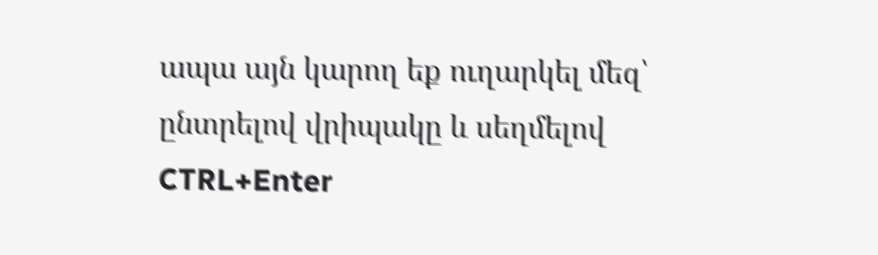ապա այն կարող եք ուղարկել մեզ՝ ընտրելով վրիպակը և սեղմելով CTRL+Enter